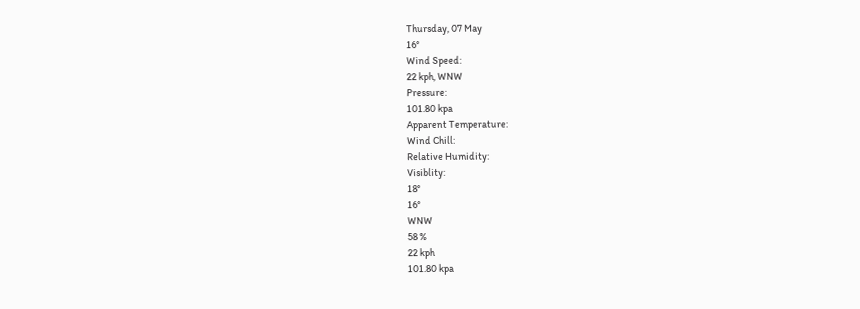Thursday, 07 May
16°
Wind Speed:
22 kph, WNW
Pressure:
101.80 kpa
Apparent Temperature:
Wind Chill:
Relative Humidity:
Visiblity:
18°
16°
WNW
58 %
22 kph
101.80 kpa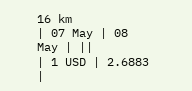16 km
| 07 May | 08 May | ||
| 1 USD | 2.6883 |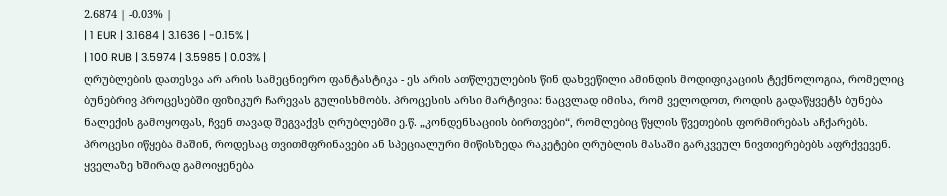2.6874 | -0.03% |
| 1 EUR | 3.1684 | 3.1636 | -0.15% |
| 100 RUB | 3.5974 | 3.5985 | 0.03% |
ღრუბლების დათესვა არ არის სამეცნიერო ფანტასტიკა - ეს არის ათწლეულების წინ დახვეწილი ამინდის მოდიფიკაციის ტექნოლოგია, რომელიც ბუნებრივ პროცესებში ფიზიკურ ჩარევას გულისხმობს. პროცესის არსი მარტივია: ნაცვლად იმისა, რომ ველოდოთ, როდის გადაწყვეტს ბუნება ნალექის გამოყოფას, ჩვენ თავად შეგვაქვს ღრუბლებში ე.წ. „კონდენსაციის ბირთვები“, რომლებიც წყლის წვეთების ფორმირებას აჩქარებს.
პროცესი იწყება მაშინ, როდესაც თვითმფრინავები ან სპეციალური მიწისზედა რაკეტები ღრუბლის მასაში გარკვეულ ნივთიერებებს აფრქვევენ. ყველაზე ხშირად გამოიყენება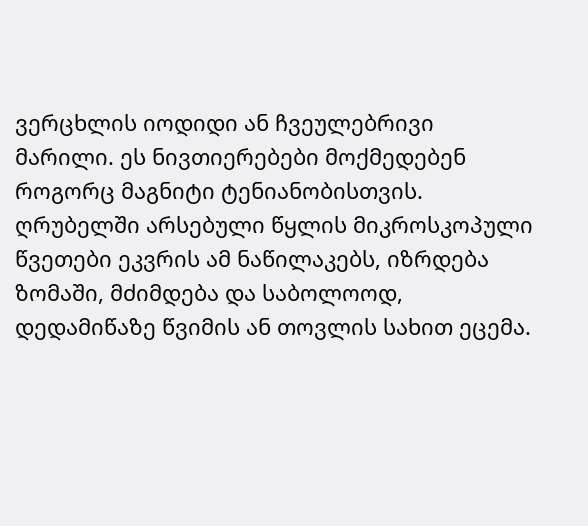ვერცხლის იოდიდი ან ჩვეულებრივი მარილი. ეს ნივთიერებები მოქმედებენ როგორც მაგნიტი ტენიანობისთვის. ღრუბელში არსებული წყლის მიკროსკოპული წვეთები ეკვრის ამ ნაწილაკებს, იზრდება ზომაში, მძიმდება და საბოლოოდ, დედამიწაზე წვიმის ან თოვლის სახით ეცემა.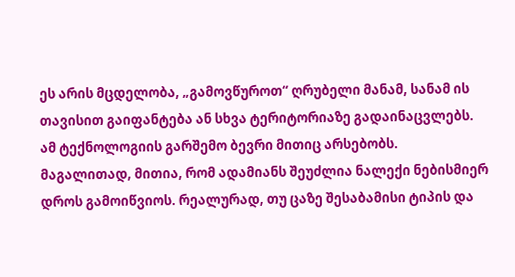ეს არის მცდელობა, „გამოვწუროთ“ ღრუბელი მანამ, სანამ ის თავისით გაიფანტება ან სხვა ტერიტორიაზე გადაინაცვლებს.
ამ ტექნოლოგიის გარშემო ბევრი მითიც არსებობს. მაგალითად, მითია, რომ ადამიანს შეუძლია ნალექი ნებისმიერ დროს გამოიწვიოს. რეალურად, თუ ცაზე შესაბამისი ტიპის და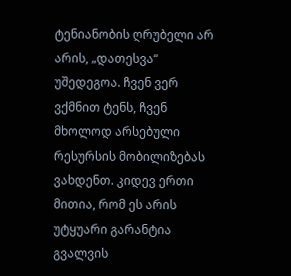ტენიანობის ღრუბელი არ არის, „დათესვა“ უშედეგოა. ჩვენ ვერ ვქმნით ტენს, ჩვენ მხოლოდ არსებული რესურსის მობილიზებას ვახდენთ. კიდევ ერთი მითია, რომ ეს არის უტყუარი გარანტია გვალვის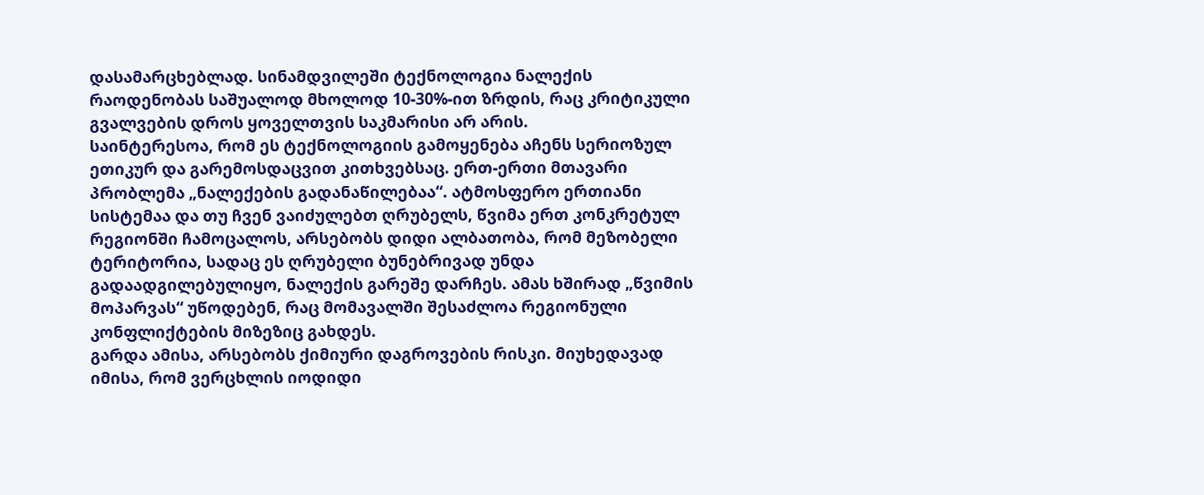დასამარცხებლად. სინამდვილეში ტექნოლოგია ნალექის რაოდენობას საშუალოდ მხოლოდ 10-30%-ით ზრდის, რაც კრიტიკული გვალვების დროს ყოველთვის საკმარისი არ არის.
საინტერესოა, რომ ეს ტექნოლოგიის გამოყენება აჩენს სერიოზულ ეთიკურ და გარემოსდაცვით კითხვებსაც. ერთ-ერთი მთავარი პრობლემა „ნალექების გადანაწილებაა“. ატმოსფერო ერთიანი სისტემაა და თუ ჩვენ ვაიძულებთ ღრუბელს, წვიმა ერთ კონკრეტულ რეგიონში ჩამოცალოს, არსებობს დიდი ალბათობა, რომ მეზობელი ტერიტორია, სადაც ეს ღრუბელი ბუნებრივად უნდა გადაადგილებულიყო, ნალექის გარეშე დარჩეს. ამას ხშირად „წვიმის მოპარვას“ უწოდებენ, რაც მომავალში შესაძლოა რეგიონული კონფლიქტების მიზეზიც გახდეს.
გარდა ამისა, არსებობს ქიმიური დაგროვების რისკი. მიუხედავად იმისა, რომ ვერცხლის იოდიდი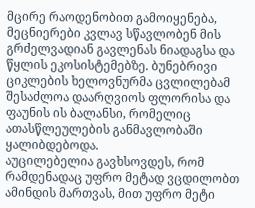მცირე რაოდენობით გამოიყენება, მეცნიერები კვლავ სწავლობენ მის გრძელვადიან გავლენას ნიადაგსა და წყლის ეკოსისტემებზე. ბუნებრივი ციკლების ხელოვნურმა ცვლილებამ შესაძლოა დაარღვიოს ფლორისა და ფაუნის ის ბალანსი, რომელიც ათასწლეულების განმავლობაში ყალიბდებოდა.
აუცილებელია გავხსოვდეს, რომ რამდენადაც უფრო მეტად ვცდილობთ ამინდის მართვას, მით უფრო მეტი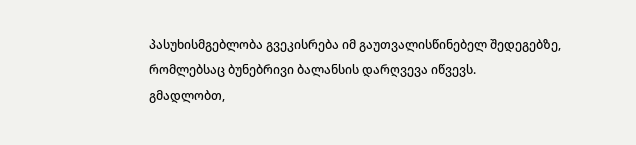პასუხისმგებლობა გვეკისრება იმ გაუთვალისწინებელ შედეგებზე, რომლებსაც ბუნებრივი ბალანსის დარღვევა იწვევს.
გმადლობთ,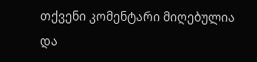თქვენი კომენტარი მიღებულია და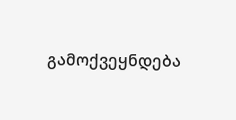გამოქვეყნდება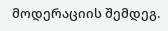მოდერაციის შემდეგ.